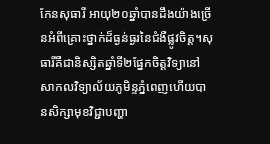កែនសុធារី អាយុ២០ឆ្នាំបានដឹងយ៉ាងច្រើនអំពីគ្រោះថ្នាក់ដ៏ធ្ងន់ធ្ងរនៃជំងឺផ្លូវចិត្ត។សុធារីគឺជានិស្សិតឆ្នាំទី២ផ្នែកចិត្តវិទ្យានៅសាកលវិទ្យាល័យភូមិន្ទភ្នំពេញហើយបានសិក្សាមុខវិជ្ជាបញ្ហា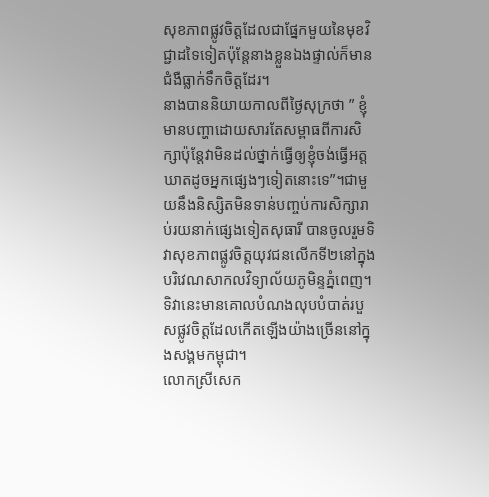សុខភាពផ្លូវចិត្តដែលជាផ្នែកមួយនៃមុខវិជ្ជាដទៃទៀតប៉ុន្តែនាងខ្លួនឯងផ្ទាល់ក៏មានជំងឺធ្លាក់ទឹកចិត្តដែរ។
នាងបាននិយាយកាលពីថ្ងៃសុក្រថា ” ខ្ញុំមានបញ្ហាដោយសារតែសម្ពាធពីការសិក្សាប៉ុន្តែវាមិនដល់ថ្នាក់ធ្វើឲ្យខ្ញុំចង់ធ្វើអត្តឃាតដូចអ្នកផ្សេងៗទៀតនោះទេ”។ជាមួយនឹងនិស្សិតមិនទាន់បញ្ចប់ការសិក្សារាប់រយនាក់ផ្សេងទៀតសុធារី បានចូលរួមទិវាសុខភាពផ្លូវចិត្តយុវជនលើកទី២នៅក្នុងបរិវេណសាកលវិទ្យាល័យភូមិន្ទភ្នំពេញ។ទិវានេះមានគោលបំណងលុបបំបាត់របួសផ្លូវចិត្តដែលកើតឡើងយ៉ាងច្រើននៅក្នុងសង្គមកម្ពុជា។
លោកស្រីសេក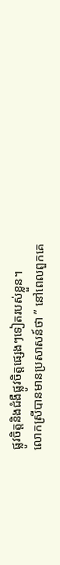ផ្លូវចិត្តនិងជំងឺផ្លូវចិត្តផ្សេងៗទៀតរបស់ខ្លួន។
លោកស្រីបានមានប្រសាសន៍ថា ” នៅពេលពួកគេ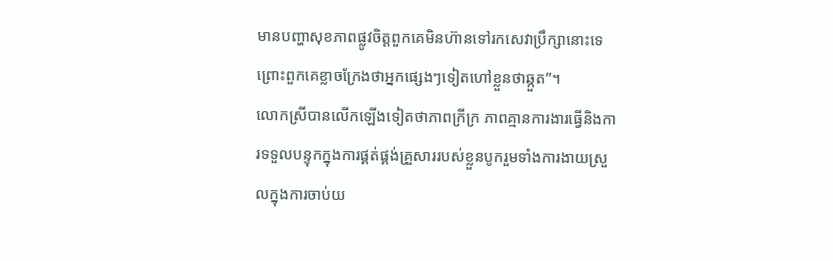មានបញ្ហាសុខភាពផ្លូវចិត្តពួកគេមិនហ៊ានទៅរកសេវាប្រឹក្សានោះទេព្រោះពួកគេខ្លាចក្រែងថាអ្នកផ្សេងៗទៀតហៅខ្លួនថាឆ្កួត”។
លោកស្រីបានលើកឡើងទៀតថាភាពក្រីក្រ ភាពគ្មានការងារធ្វើនិងការទទួលបន្ទុកក្នុងការផ្គត់ផ្គង់គ្រួសាររបស់ខ្លួនបូករួមទាំងការងាយស្រួលក្នុងការចាប់យ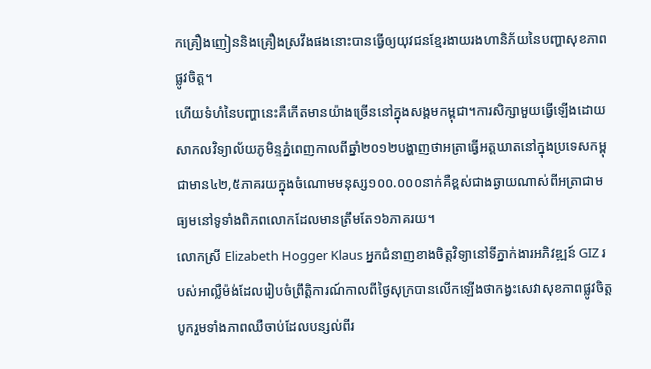កគ្រឿងញៀននិងគ្រឿងស្រវឹងផងនោះបានធ្វើឲ្យយុវជនខ្មែរងាយរងហានិភ័យនៃបញ្ហាសុខភាពផ្លូវចិត្ត។
ហើយទំហំនៃបញ្ហានេះគឺកើតមានយ៉ាងច្រើននៅក្នុងសង្គមកម្ពុជា។ការសិក្សាមួយធ្វើឡើងដោយសាកលវិទ្យាល័យភូមិន្ទភ្នំពេញកាលពីឆ្នាំ២០១២បង្ហាញថាអត្រាធ្វើអត្តឃាតនៅក្នុងប្រទេសកម្ពុជាមាន៤២,៥ភាគរយក្នុងចំណោមមនុស្ស១០០.០០០នាក់គឺខ្ពស់ជាងឆ្ងាយណាស់ពីអត្រាជាមធ្យមនៅទូទាំងពិភពលោកដែលមានត្រឹមតែ១៦ភាគរយ។
លោកស្រី Elizabeth Hogger Klaus អ្នកជំនាញខាងចិត្តវិទ្យានៅទីភ្នាក់ងារអភិវឌ្ឍន៍ GIZ របស់អាល្លឺម៉ង់ដែលរៀបចំព្រឹត្តិការណ៍កាលពីថ្ងៃសុក្របានលើកឡើងថាកង្វះសេវាសុខភាពផ្លូវចិត្តបូករួមទាំងភាពឈឺចាប់ដែលបន្សល់ពីរ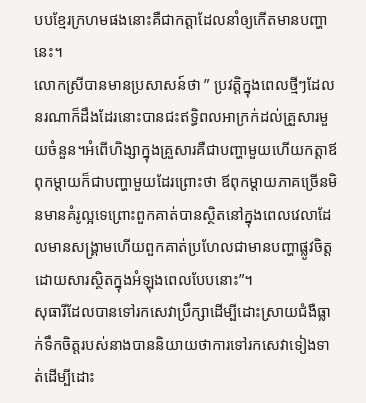បបខ្មែរក្រហមផងនោះគឺជាកត្តាដែលនាំឲ្យកើតមានបញ្ហានេះ។
លោកស្រីបានមានប្រសាសន៍ថា ” ប្រវត្តិក្នុងពេលថ្មីៗដែលនរណាក៏ដឹងដែរនោះបានជះឥទ្ធិពលអាក្រក់ដល់គ្រួសារមួយចំនួន។អំពើហិង្សាក្នុងគ្រួសារគឺជាបញ្ហាមួយហើយកត្តាឪពុកម្ដាយក៏ជាបញ្ហាមួយដែរព្រោះថា ឪពុកម្ដាយភាគច្រើនមិនមានគំរូល្អទេព្រោះពួកគាត់បានស្ថិតនៅក្នុងពេលវេលាដែលមានសង្គ្រាមហើយពួកគាត់ប្រហែលជាមានបញ្ហាផ្លូវចិត្តដោយសារស្ថិតក្នុងអំឡុងពេលបែបនោះ”។
សុធារីដែលបានទៅរកសេវាប្រឹក្សាដើម្បីដោះស្រាយជំងឺធ្លាក់ទឹកចិត្តរបស់នាងបាននិយាយថាការទៅរកសេវាទៀងទាត់ដើម្បីដោះ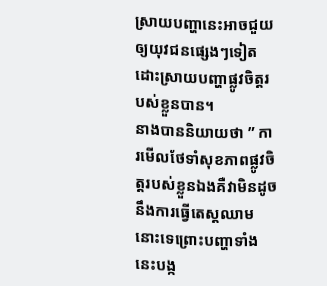ស្រាយបញ្ហានេះអាចជួយឲ្យយុវជនផ្សេងៗទៀតដោះស្រាយបញ្ហាផ្លូវចិត្តរបស់ខ្លួនបាន។
នាងបាននិយាយថា ” ការមើលថែទាំសុខភាពផ្លូវចិត្តរបស់ខ្លួនឯងគឺវាមិនដូចនឹងការធ្វើតេស្តឈាមនោះទេព្រោះបញ្ហាទាំងនេះបង្ក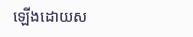ឡើងដោយស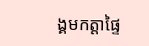ង្គមកត្តាផ្ទៃ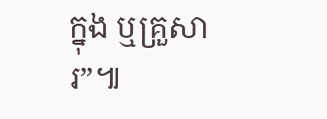ក្នុង ឬគ្រួសារ”៕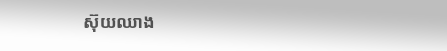ស៊ុយឈាង